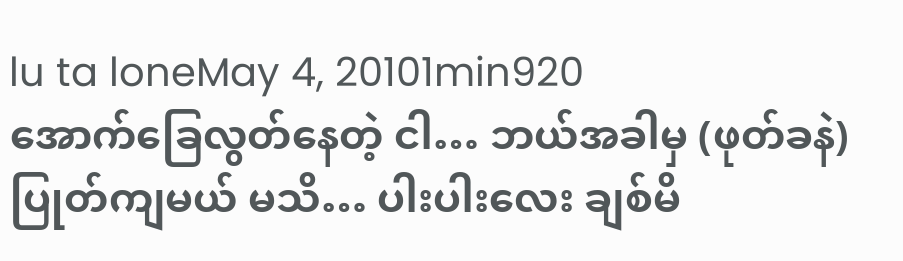lu ta loneMay 4, 20101min920
အောက်ခြေလွတ်နေတဲ့ ငါ… ဘယ်အခါမှ (ဖုတ်ခနဲ) ပြုတ်ကျမယ် မသိ… ပါးပါးလေး ချစ်မိ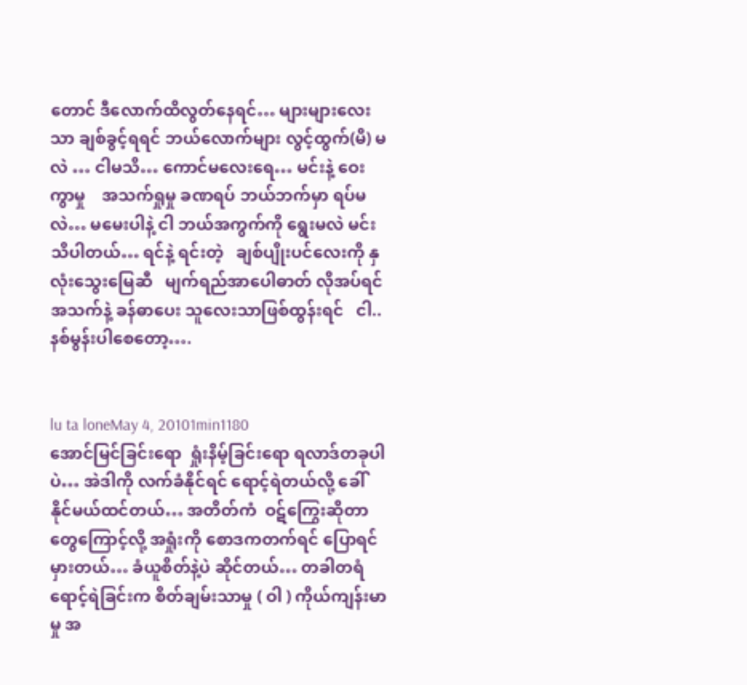တောင် ဒီလောက်ထိလွတ်နေရင်… များများလေးသာ ချစ်ခွင့်ရရင် ဘယ်လောက်များ လွင့်ထွက်(မိ) မလဲ … ငါမသိ… ကောင်မလေးရေ… မင်းနဲ့ ဝေးကွာမှု    အသက်ရှုမှု ခဏရပ် ဘယ်ဘက်မှာ ရပ်မလဲ… မမေးပါနဲ့ ငါ ဘယ်အကွက်ကို ရွေးမလဲ မင်းသိပါတယ်… ရင်နဲ့ ရင်းတဲ့   ချစ်ပျိုးပင်လေးကို နှလုံးသွေးမြေဆီ   မျက်ရည်အာပေါဓာတ် လိုအပ်ရင်   အသက်နဲ့ ခန်ဓာပေး သူလေးသာဖြစ်ထွန်းရင်   ငါ..နစ်မွန်းပါစေတော့….


lu ta loneMay 4, 20101min1180
အောင်မြင်ခြင်းရော  ရှုံးနိမ့်ခြင်းရော ရလာဒ်တခုပါပဲ… အဲဒါကို လက်ခံနိုင်ရင် ရောင့်ရဲတယ်လို့ ခေါ်နိုင်မယ်ထင်တယ်… အတိတ်ကံ  ဝဋ်ကြွေးဆိုတာတွေကြောင့်လို့ အရှုံးကို စောဒကတက်ရင် ပြောရင် မှားတယ်… ခံယူစိတ်နဲ့ပဲ ဆိုင်တယ်… တခါတရံ ရောင့်ရဲခြင်းက စိတ်ချမ်းသာမှု ( ဝါ ) ကိုယ်ကျန်းမာမှု အ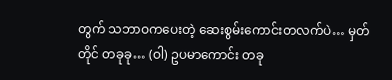တွက် သဘာဝကပေးတဲ့ ဆေးစွမ်းကောင်းတလက်ပဲ… မှတ်တိုင် တခုခု… (ဝါ) ဥပမာကောင်း တခု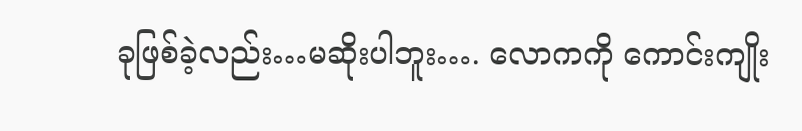ခုဖြစ်ခဲ့လည်း…မဆိုးပါဘူး…. လောကကို ကောင်းကျိုး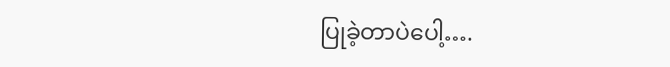ပြုခဲ့တာပဲပေါ့….